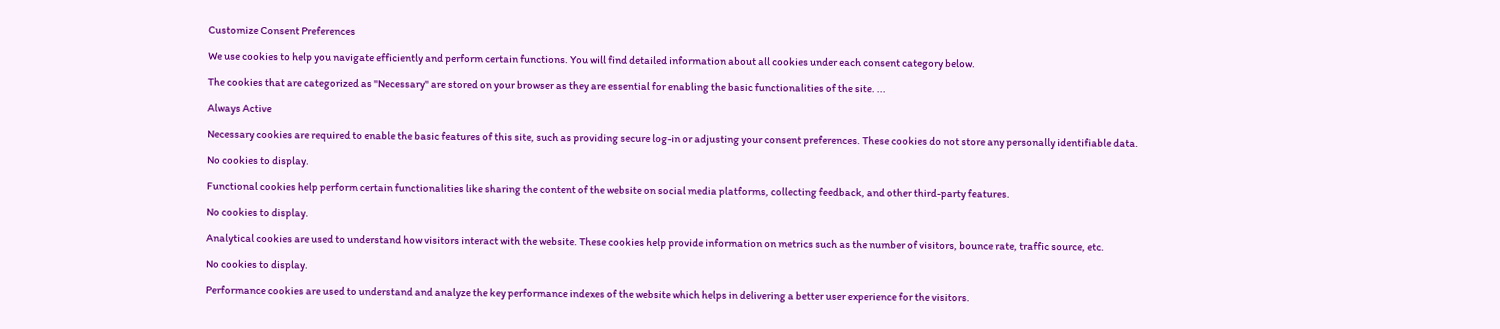Customize Consent Preferences

We use cookies to help you navigate efficiently and perform certain functions. You will find detailed information about all cookies under each consent category below.

The cookies that are categorized as "Necessary" are stored on your browser as they are essential for enabling the basic functionalities of the site. ...

Always Active

Necessary cookies are required to enable the basic features of this site, such as providing secure log-in or adjusting your consent preferences. These cookies do not store any personally identifiable data.

No cookies to display.

Functional cookies help perform certain functionalities like sharing the content of the website on social media platforms, collecting feedback, and other third-party features.

No cookies to display.

Analytical cookies are used to understand how visitors interact with the website. These cookies help provide information on metrics such as the number of visitors, bounce rate, traffic source, etc.

No cookies to display.

Performance cookies are used to understand and analyze the key performance indexes of the website which helps in delivering a better user experience for the visitors.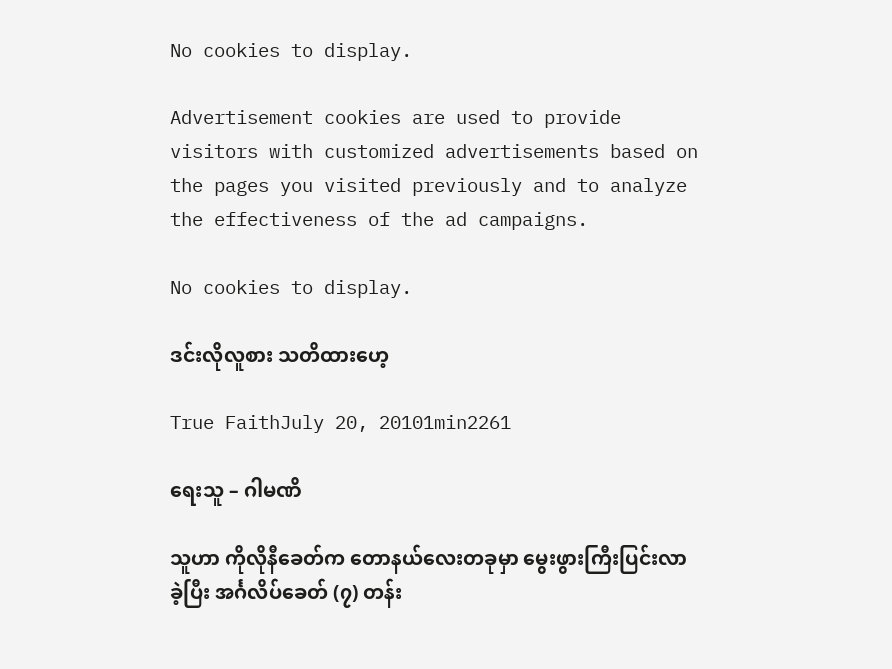No cookies to display.

Advertisement cookies are used to provide visitors with customized advertisements based on the pages you visited previously and to analyze the effectiveness of the ad campaigns.

No cookies to display.

ဒင်းလိုလူစား သတိထားဟေ့

True FaithJuly 20, 20101min2261

ရေးသူ – ဂါမဏိ

သူဟာ ကိုလိုနီခေတ်က တောနယ်လေးတခုမှာ မွေးဖွားကြီးပြင်းလာခဲ့ပြီး အင်္ဂလိပ်ခေတ် (၇) တန်း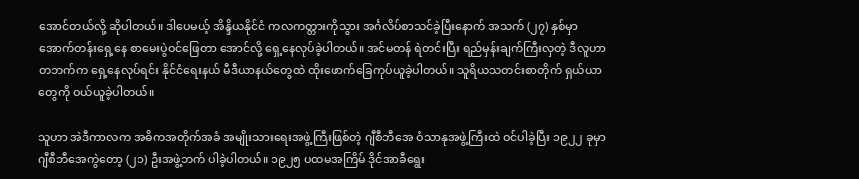အောင်တယ်လို့ ဆိုပါတယ်။ ဒါပေမယ့် အိန္ဒိယနိုင်ငံ ကလကတ္တားကိုသွား အင်္ဂလိပ်စာသင်ခဲ့ပြီးနောက် အသက် (၂၇) နှစ်မှာ အောက်တန်းရှေ့နေ စာမေးပွဲဝင်ဖြေတာ အောင်လို့ ရှေ့နေလုပ်ခဲ့ပါတယ်။ အင်မတန် ရဲတင်းပြီး ရည်မှန်းချက်ကြီးလှတဲ့ ဒီလူဟာ တဘက်က ရှေ့နေလုပ်ရင်း နိုင်ငံရေးနယ် မီဒီယာနယ်တွေထဲ ထိုးဖောက်ခြေကုပ်ယူခဲ့ပါတယ်။ သူရိယသတင်းစာတိုက် ရှယ်ယာတွေကို ဝယ်ယူခဲ့ပါတယ်။

သူဟာ အဲဒီကာလက အဓိကအတိုက်အခံ အမျိုးသားရေးအဖွဲ့ကြီးဖြစ်တဲ့ ဂျီစီဘီအေ ဝံသာနုအဖွဲ့ကြီးထဲ ဝင်ပါခဲ့ပြီး ၁၉၂၂ ခုမှာ ဂျီစီဘီအေကွဲတော့ (၂၁) ဦးအဖွဲ့ဘက် ပါခဲ့ပါတယ်။ ၁၉၂၅ ပထမအကြိမ် ဒိုင်အာခီရွေး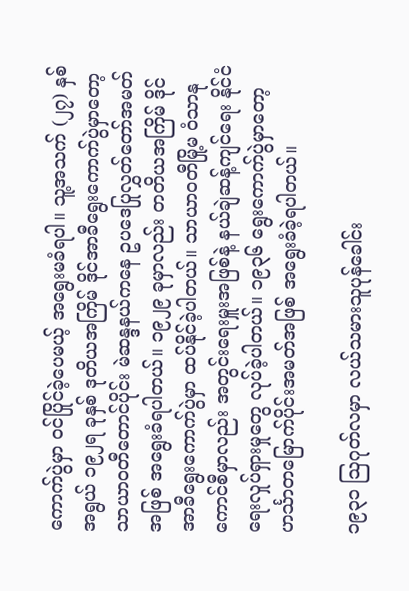ကောက်ပွဲမှာ ဝင်ပြိုင်ခဲ့ပေမယ့် အရွေးမခံရပါ။ သူ့အသက် (၂၇) နှစ်အရွယ် ၁၉၂ရ ခုနှစ် ဒုတိယအကြိမ် ဒိုင်အာခီရွေးကောက်ပွဲမှာတော့ သာယာဝတီတောင်ပိုင်း မဲဆန္ဒနယ်ကနေ ဥပဒေပြုလွှတ်တော်အမတ်အဖြစ် အရွေးခံရပါတယ်။ ၁၉၂၉ ခုမှာလည်း တတိယအကြိမ် ဒိုင်အာခီရွေးကောက်ပွဲမှာ ထပ်နိုင်ခဲ့ပါတယ်။ သာယာဝတီမြို့မ ဝံသာနုကောင်စီမှာလည်း အတွင်းရေးမှူးအဖြစ်နဲ့ နယ်ချဲဆန့်ကျင်ရေး နိုင်ငံရေးလှုပ်ရှားမှုတွေ လုပ်ခဲ့ပါတယ်။ ၁၉၃၆ ရွေးကောက်ပွဲမှာတော့ ဟင်္သာတမြောက်ပိုင်းအမတ်အဖြစ် အရွေးခံခဲ့ရပါတယ်။

၁၉၃၁ ဩဂုတ်လမှာ လယ်သမားသူပုန်ခေါင်း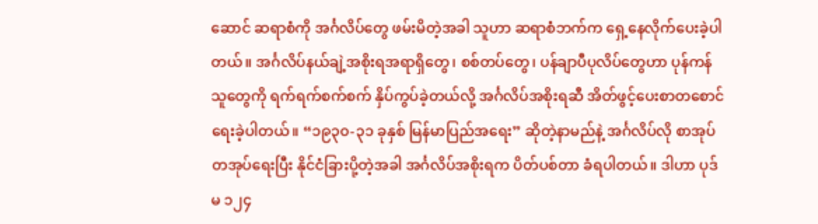ဆောင် ဆရာစံကို အင်္ဂလိပ်တွေ ဖမ်းမိတဲ့အခါ သူဟာ ဆရာစံဘက်က ရှေ့နေလိုက်ပေးခဲ့ပါတယ်။ အင်္ဂလိပ်နယ်ချဲ့အစိုးရအရာရှိတွေ၊ စစ်တပ်တွေ၊ ပန်ချာပီပုလိပ်တွေဟာ ပုန်ကန်သူတွေကို ရက်ရက်စက်စက် နှိပ်ကွပ်ခဲ့တယ်လို့ အင်္ဂလိပ်အစိုးရဆီ အိတ်ဖွင့်ပေးစာတစောင် ရေးခဲ့ပါတယ်။ “၁၉၃၀-၃၁ ခုနှစ် မြန်မာပြည်အရေး” ဆိုတဲ့နာမည်နဲ့ အင်္ဂလိပ်လို စာအုပ်တအုပ်ရေးပြီး နိုင်ငံခြားပို့တဲ့အခါ အင်္ဂလိပ်အစိုးရက ပိတ်ပစ်တာ ခံရပါတယ်။ ဒါဟာ ပုဒ်မ ၁၂၄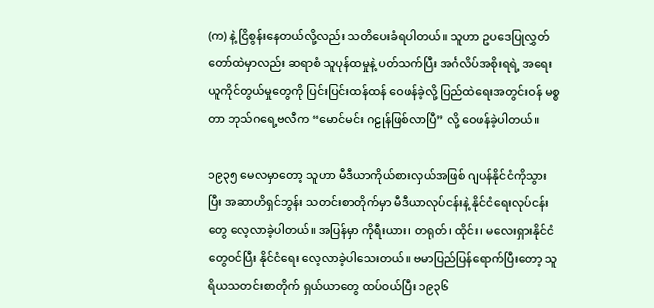(က) နဲ့ ငြိစွန်းနေတယ်လို့လည်း သတိပေးခံရပါတယ်။ သူဟာ ဥပဒေပြုလွှတ်တော်ထဲမှာလည်း ဆရာစံ သူပုန်ထမှုနဲ့ ပတ်သက်ပြီး အင်္ဂလိပ်အစိုးရရဲ့ အရေးယူကိုင်တွယ်မှုတွေကို ပြင်းပြင်းထန်ထန် ဝေဖန်ခဲ့လို့ ပြည်ထဲရေးအတွင်းဝန် မစ္စတာ ဘုသ်ဂရေ့ဗလီက “မောင်မင်း ဂဠုန်ဖြစ်လာပြီ” လို့ ဝေဖန်ခဲ့ပါတယ်။

၁၉၃၅ မေလမှာတော့ သူဟာ မီဒီယာကိုယ်စားလှယ်အဖြစ် ဂျပန်နိုင်ငံကိုသွားပြီး အဆာဟိရှင်ဘွန်း သတင်းစာတိုက်မှာ မီဒီယာလုပ်ငန်းနဲ့ နိုင်ငံရေးလုပ်ငန်းတွေ လေ့လာခဲ့ပါတယ်။ အပြန်မှာ ကိုရီးယား၊ တရုတ်၊ ထိုင်း၊ မလေးရှားနိုင်ငံတွေဝင်ပြီး နိုင်ငံရေး လေ့လာခဲ့ပါသေးတယ်။ ဗမာပြည်ပြန်ရောက်ပြီးတော့ သူရိယသတင်းစာတိုက် ရှယ်ယာတွေ ထပ်ဝယ်ပြီး ၁၉၃၆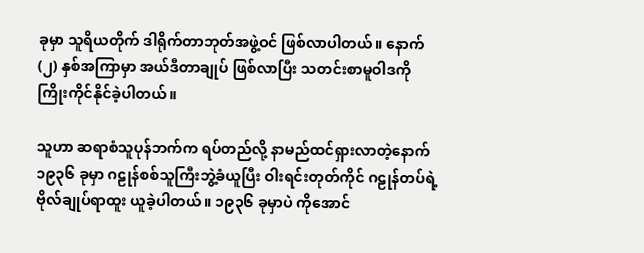ခုမှာ သူရိယတိုက် ဒါရိုက်တာဘုတ်အဖွဲ့ဝင် ဖြစ်လာပါတယ်။ နောက် (၂) နှစ်အကြာမှာ အယ်ဒီတာချုပ် ဖြစ်လာပြီး သတင်းစာမူဝါဒကို ကြိုးကိုင်နိုင်ခဲ့ပါတယ်။

သူဟာ ဆရာစံသူပုန်ဘက်က ရပ်တည်လို့ နာမည်ထင်ရှားလာတဲ့နောက် ၁၉၃၆ ခုမှာ ဂဠုန်စစ်သူကြီးဘွဲ့ခံယူပြီး ဝါးရင်းတုတ်ကိုင် ဂဠုန်တပ်ရဲ့ ဗိုလ်ချုပ်ရာထူး ယူခဲ့ပါတယ်။ ၁၉၃၆ ခုမှာပဲ ကိုအောင်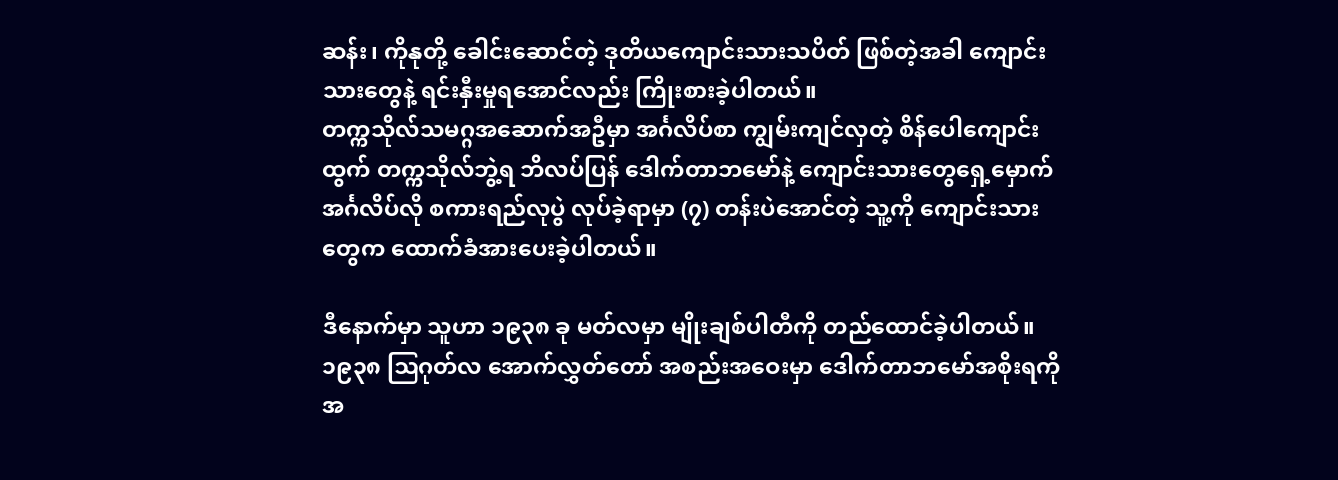ဆန်း၊ ကိုနုတို့ ခေါင်းဆောင်တဲ့ ဒုတိယကျောင်းသားသပိတ် ဖြစ်တဲ့အခါ ကျောင်းသားတွေနဲ့ ရင်းနှီးမှုရအောင်လည်း ကြိုးစားခဲ့ပါတယ်။
တက္ကသိုလ်သမဂ္ဂအဆောက်အဦမှာ အင်္ဂလိပ်စာ ကျွမ်းကျင်လှတဲ့ စိန်ပေါကျောင်းထွက် တက္ကသိုလ်ဘွဲ့ရ ဘိလပ်ပြန် ဒေါက်တာဘမော်နဲ့ ကျောင်းသားတွေရှေ့မှောက် အင်္ဂလိပ်လို စကားရည်လုပွဲ လုပ်ခဲ့ရာမှာ (၇) တန်းပဲအောင်တဲ့ သူ့ကို ကျောင်းသားတွေက ထောက်ခံအားပေးခဲ့ပါတယ်။

ဒီနောက်မှာ သူဟာ ၁၉၃၈ ခု မတ်လမှာ မျိုးချစ်ပါတီကို တည်ထောင်ခဲ့ပါတယ်။ ၁၉၃၈ ဩဂုတ်လ အောက်လွှတ်တော် အစည်းအဝေးမှာ ဒေါက်တာဘမော်အစိုးရကို အ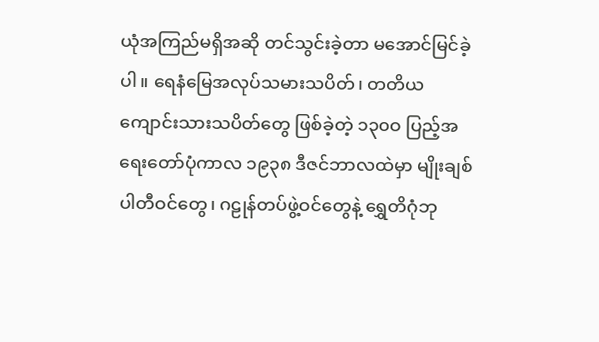ယုံအကြည်မရှိအဆို တင်သွင်းခဲ့တာ မအောင်မြင်ခဲ့ပါ။ ရေနံမြေအလုပ်သမားသပိတ်၊ တတိယကျောင်းသားသပိတ်တွေ ဖြစ်ခဲ့တဲ့ ၁၃၀ဝ ပြည့်အရေးတော်ပုံကာလ ၁၉၃၈ ဒီဇင်ဘာလထဲမှာ မျိုးချစ်ပါတီဝင်တွေ၊ ဂဠုန်တပ်ဖွဲ့ဝင်တွေနဲ့ ရွှေတိဂုံဘု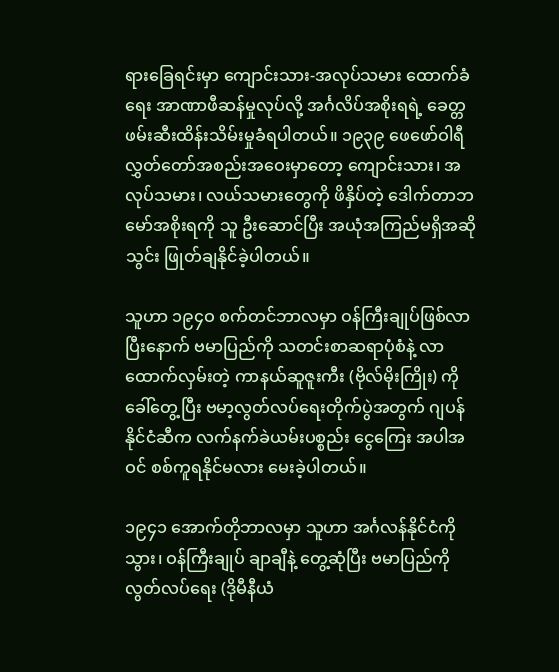ရားခြေရင်းမှာ ကျောင်းသား-အလုပ်သမား ထောက်ခံရေး အာဏာဖီဆန်မှုလုပ်လို့ အင်္ဂလိပ်အစိုးရရဲ့ ခေတ္တဖမ်းဆီးထိန်းသိမ်းမှုခံရပါတယ်။ ၁၉၃၉ ဖေဖော်ဝါရီ လွှတ်တော်အစည်းအဝေးမှာတော့ ကျောင်းသား၊ အလုပ်သမား၊ လယ်သမားတွေကို ဖိနှိပ်တဲ့ ဒေါက်တာဘမော်အစိုးရကို သူ ဦးဆောင်ပြီး အယုံအကြည်မရှိအဆိုသွင်း ဖြုတ်ချနိုင်ခဲ့ပါတယ်။

သူဟာ ၁၉၄ဝ စက်တင်ဘာလမှာ ဝန်ကြီးချုပ်ဖြစ်လာပြီးနောက် ဗမာပြည်ကို သတင်းစာဆရာပုံစံနဲ့ လာထောက်လှမ်းတဲ့ ကာနယ်ဆူဇူးကီး (ဗိုလ်မိုးကြိုး) ကို ခေါ်တွေ့ပြီး ဗမာ့လွတ်လပ်ရေးတိုက်ပွဲအတွက် ဂျပန်နိုင်ငံဆီက လက်နက်ခဲယမ်းပစ္စည်း ငွေကြေး အပါအဝင် စစ်ကူရနိုင်မလား မေးခဲ့ပါတယ်။

၁၉၄၁ အောက်တိုဘာလမှာ သူဟာ အင်္ဂလန်နိုင်ငံကိုသွား၊ ဝန်ကြီးချုပ် ချာချီနဲ့ တွေ့ဆုံပြီး ဗမာပြည်ကို လွတ်လပ်ရေး (ဒိုမီနီယံ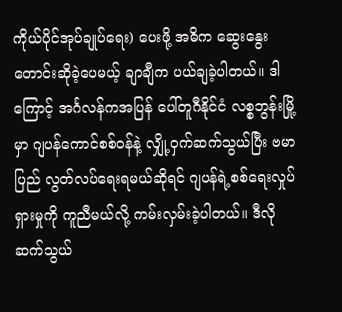ကိုယ်ပိုင်အုပ်ချုပ်ရေး) ပေးဖို့ အဓိက ဆွေးနွေးတောင်းဆိုခဲ့ပေမယ့် ချာချီက ပယ်ချခဲ့ပါတယ်။ ဒါကြောင့် အင်္ဂလန်ကအပြန် ပေါ်တူဂီနိုင်ငံ လစ္စဘွန်းမြို့မှာ ဂျပန်ကောင်စစ်ဝန်နဲ့ လျှို့ဝှက်ဆက်သွယ်ပြီး ဗမာပြည် လွတ်လပ်ရေးရမယ်ဆိုရင် ဂျပန်ရဲ့စစ်ရေးလှုပ်ရှားမှုကို ကူညီမယ်လို့ ကမ်းလှမ်းခဲ့ပါတယ်။ ဒီလို ဆက်သွယ်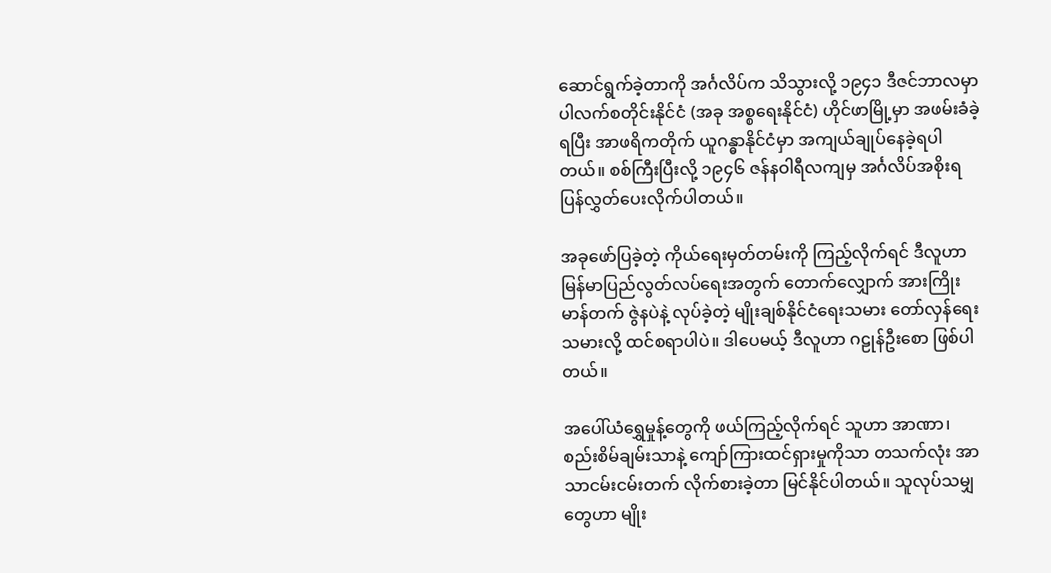ဆောင်ရွက်ခဲ့တာကို အင်္ဂလိပ်က သိသွားလို့ ၁၉၄၁ ဒီဇင်ဘာလမှာ ပါလက်စတိုင်းနိုင်ငံ (အခု အစ္စရေးနိုင်ငံ) ဟိုင်ဖာမြို့မှာ အဖမ်းခံခဲ့ရပြီး အာဖရိကတိုက် ယူဂန္ဓာနိုင်ငံမှာ အကျယ်ချုပ်နေခဲ့ရပါတယ်။ စစ်ကြီးပြီးလို့ ၁၉၄၆ ဇန်နဝါရီလကျမှ အင်္ဂလိပ်အစိုးရ ပြန်လွှတ်ပေးလိုက်ပါတယ်။

အခုဖော်ပြခဲ့တဲ့ ကိုယ်ရေးမှတ်တမ်းကို ကြည့်လိုက်ရင် ဒီလူဟာ မြန်မာပြည်လွတ်လပ်ရေးအတွက် တောက်လျှောက် အားကြိုးမာန်တက် ဇွဲနပဲနဲ့ လုပ်ခဲ့တဲ့ မျိုးချစ်နိုင်ငံရေးသမား တော်လှန်ရေးသမားလို့ ထင်စရာပါပဲ။ ဒါပေမယ့် ဒီလူဟာ ဂဠုန်ဦးစော ဖြစ်ပါတယ်။

အပေါ်ယံရွှေမှုန့်တွေကို ဖယ်ကြည့်လိုက်ရင် သူဟာ အာဏာ၊ စည်းစိမ်ချမ်းသာနဲ့ ကျော်ကြားထင်ရှားမှုကိုသာ တသက်လုံး အာသာငမ်းငမ်းတက် လိုက်စားခဲ့တာ မြင်နိုင်ပါတယ်။ သူလုပ်သမျှတွေဟာ မျိုး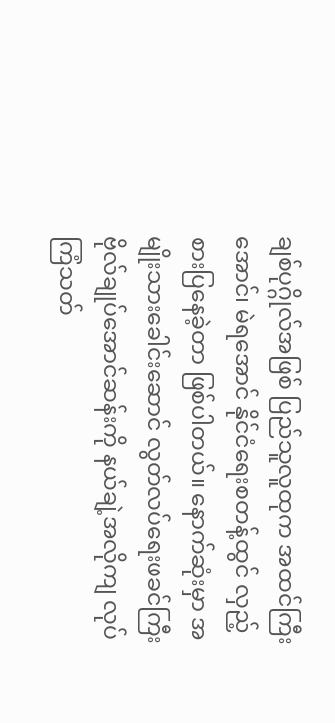ချစ်ပုဂ္ဂိုလ်အဖြစ် ပြည်သူလူထုက အထင်ကြီးအောင်၊ မဲရအောင် နိုင်ငံရေးစတန့်ထွင် လှည့်စားပြနေခဲ့တာ ဖြစ်ပါတယ်။ နောက်ဆုံးမှာ အမျိုးသားခေါင်းဆောင် လွတ်လပ်ရေးဖခင်ကြီး ဗိုလ်ချုပ်အောင်ဆန်းကို နယ်ချဲ့အလိုကျ လုပ်ကြံသတ်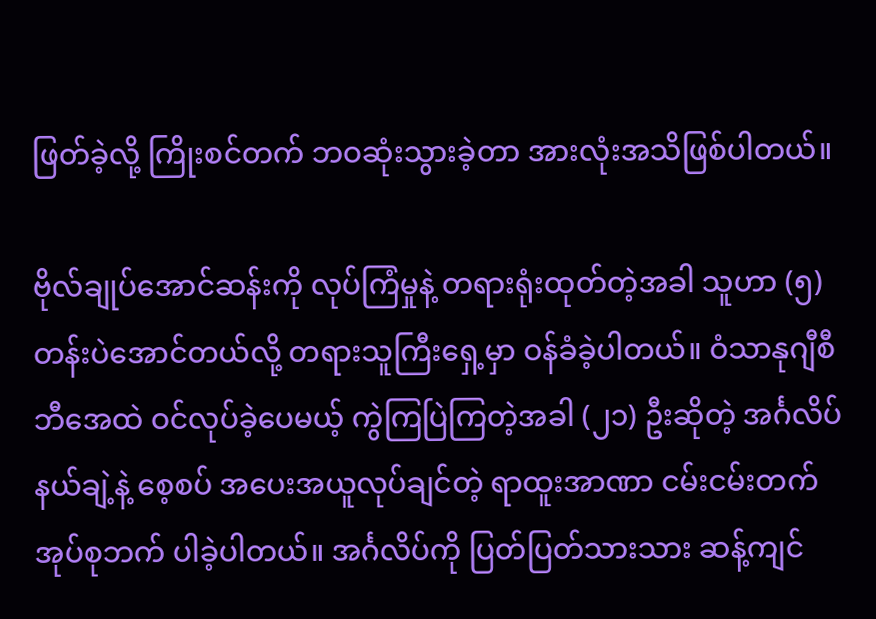ဖြတ်ခဲ့လို့ ကြိုးစင်တက် ဘဝဆုံးသွားခဲ့တာ အားလုံးအသိဖြစ်ပါတယ်။

ဗိုလ်ချုပ်အောင်ဆန်းကို လုပ်ကြံမှုနဲ့ တရားရုံးထုတ်တဲ့အခါ သူဟာ (၅) တန်းပဲအောင်တယ်လို့ တရားသူကြီးရှေ့မှာ ဝန်ခံခဲ့ပါတယ်။ ဝံသာနုဂျီစီဘီအေထဲ ဝင်လုပ်ခဲ့ပေမယ့် ကွဲကြပြဲကြတဲ့အခါ (၂၁) ဦးဆိုတဲ့ အင်္ဂလိပ်နယ်ချဲ့နဲ့ စေ့စပ် အပေးအယူလုပ်ချင်တဲ့ ရာထူးအာဏာ ငမ်းငမ်းတက်အုပ်စုဘက် ပါခဲ့ပါတယ်။ အင်္ဂလိပ်ကို ပြတ်ပြတ်သားသား ဆန့်ကျင်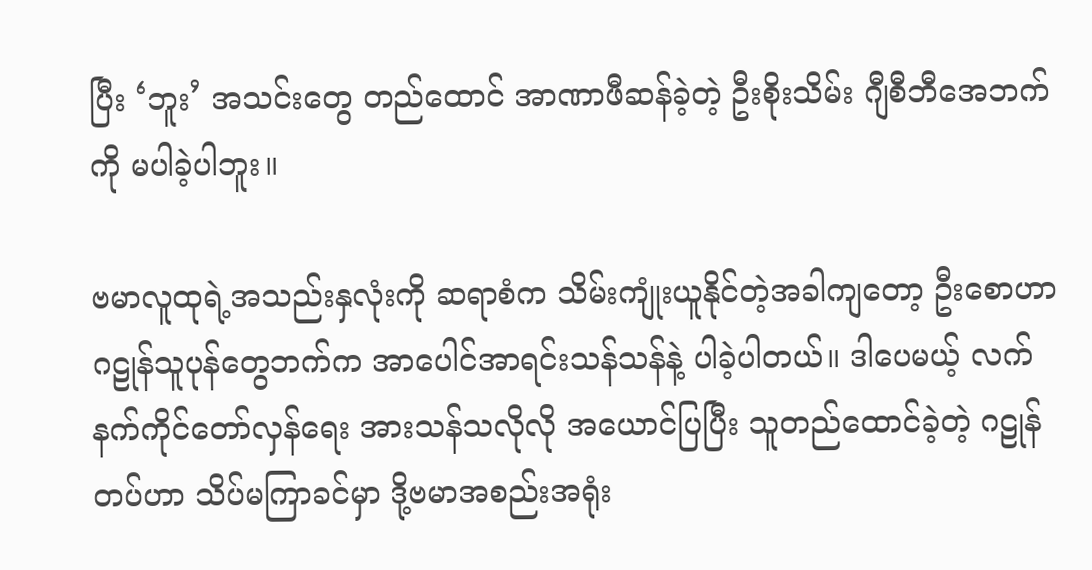ပြီး ‘ဘူး’ အသင်းတွေ တည်ထောင် အာဏာဖီဆန်ခဲ့တဲ့ ဦးစိုးသိမ်း ဂျီစီဘီအေဘက်ကို မပါခဲ့ပါဘူး။

ဗမာလူထုရဲ့အသည်းနှလုံးကို ဆရာစံက သိမ်းကျုံးယူနိုင်တဲ့အခါကျတော့ ဦးစောဟာ ဂဠုန်သူပုန်တွေဘက်က အာပေါင်အာရင်းသန်သန်နဲ့ ပါခဲ့ပါတယ်။ ဒါပေမယ့် လက်နက်ကိုင်တော်လှန်ရေး အားသန်သလိုလို အယောင်ပြပြီး သူတည်ထောင်ခဲ့တဲ့ ဂဠုန်တပ်ဟာ သိပ်မကြာခင်မှာ ဒို့ဗမာအစည်းအရုံး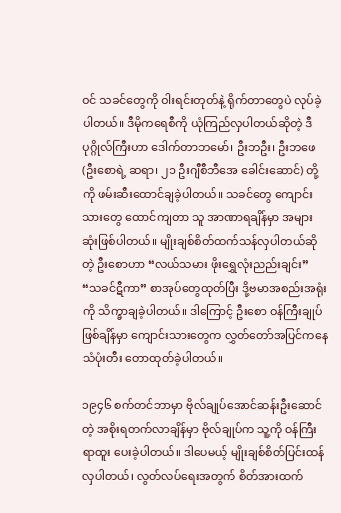ဝင် သခင်တွေကို ဝါးရင်းတုတ်နဲ့ ရိုက်တာတွေပဲ လုပ်ခဲ့ပါတယ်။ ဒီမိုကရေစီကို ယုံကြည်လှပါတယ်ဆိုတဲ့ ဒီပုဂ္ဂိုလ်ကြီးဟာ ဒေါက်တာဘမော်၊ ဦးဘဦး၊ ဦးဘဖေ (ဦးစောရဲ့ ဆရာ၊ ၂၁ ဦးဂျီစီဘီအေ ခေါင်းဆောင်) တို့ကို ဖမ်းဆီးထောင်ချခဲ့ပါတယ်။ သခင်တွေ ကျောင်းသားတွေ ထောင်ကျတာ သူ အာဏာရချိန်မှာ အများဆုံးဖြစ်ပါတယ်။ မျိုးချစ်စိတ်ထက်သန်လှပါတယ်ဆိုတဲ့ ဦးစောဟာ “လယ်သမား ဖိုးရွှေလုံးညည်းချင်း” “သခင်ဋီကာ” စာအုပ်တွေထုတ်ပြီး ဒို့ဗမာအစည်းအရုံးကို သိက္ခာချခဲ့ပါတယ်။ ဒါကြောင့် ဦးစော ဝန်ကြီးချုပ်ဖြစ်ချိန်မှာ ကျောင်းသားတွေက လွှတ်တော်အပြင်ကနေ သံပုံးတီး တောထုတ်ခဲ့ပါတယ်။

၁၉၄၆ စက်တင်ဘာမှာ ဗိုလ်ချုပ်အောင်ဆန်းဦးဆောင်တဲ့ အစိုးရတက်လာချိန်မှာ ဗိုလ်ချုပ်က သူ့ကို ဝန်ကြီးရာထူး ပေးခဲ့ပါတယ်။ ဒါပေမယ့် မျိုးချစ်စိတ်ပြင်းထန်လှပါတယ်၊ လွတ်လပ်ရေးအတွက် စိတ်အားထက်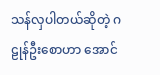သန်လှပါတယ်ဆိုတဲ့ ဂဠုန်ဦးစောဟာ အောင်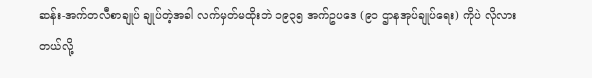ဆန်း-အက်တလီစာချုပ် ချုပ်တဲ့အခါ လက်မှတ်မထိုးဘဲ ၁၉၃၅ အက်ဥပဒေ (၉၁ ဌာနအုပ်ချုပ်ရေး) ကိုပဲ လိုလားတယ်လို့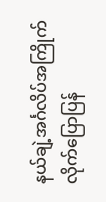နယ်ချဲ့အင်္ဂလိပ်အကြိုက် လိုက်ပြောပြန်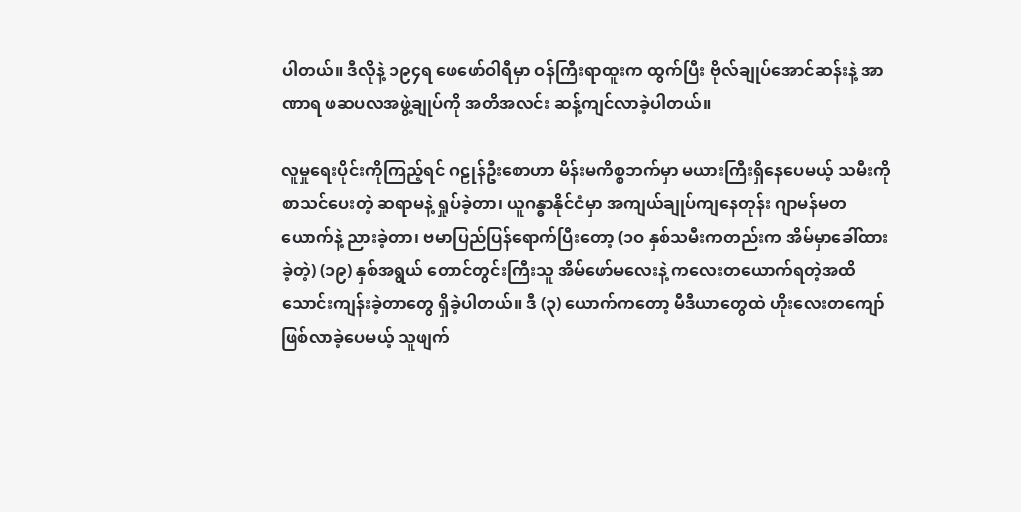ပါတယ်။ ဒီလိုနဲ့ ၁၉၄ရ ဖေဖော်ဝါရီမှာ ဝန်ကြီးရာထူးက ထွက်ပြီး ဗိုလ်ချုပ်အောင်ဆန်းနဲ့ အာဏာရ ဖဆပလအဖွဲ့ချုပ်ကို အတိအလင်း ဆန့်ကျင်လာခဲ့ပါတယ်။

လူမှုရေးပိုင်းကိုကြည့်ရင် ဂဠုန်ဦးစောဟာ မိန်းမကိစ္စဘက်မှာ မယားကြီးရှိနေပေမယ့် သမီးကို စာသင်ပေးတဲ့ ဆရာမနဲ့ ရှုပ်ခဲ့တာ၊ ယူဂန္ဓာနိုင်ငံမှာ အကျယ်ချုပ်ကျနေတုန်း ဂျာမန်မတယောက်နဲ့ ညားခဲ့တာ၊ ဗမာပြည်ပြန်ရောက်ပြီးတော့ (၁ဝ နှစ်သမီးကတည်းက အိမ်မှာခေါ်ထားခဲ့တဲ့) (၁၉) နှစ်အရွယ် တောင်တွင်းကြီးသူ အိမ်ဖော်မလေးနဲ့ ကလေးတယောက်ရတဲ့အထိ သောင်းကျန်းခဲ့တာတွေ ရှိခဲ့ပါတယ်။ ဒီ (၃) ယောက်ကတော့ မီဒီယာတွေထဲ ဟိုးလေးတကျော် ဖြစ်လာခဲ့ပေမယ့် သူဖျက်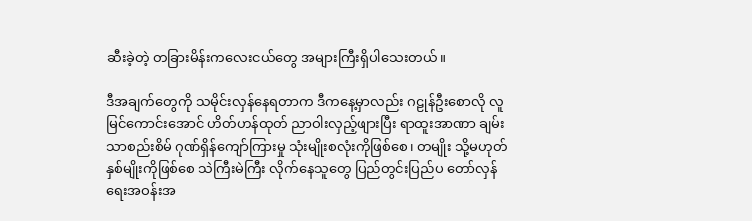ဆီးခဲ့တဲ့ တခြားမိန်းကလေးငယ်တွေ အများကြီးရှိပါသေးတယ်။

ဒီအချက်တွေကို သမိုင်းလှန်နေရတာက ဒီကနေ့မှာလည်း ဂဠုန်ဦးစောလို လူမြင်ကောင်းအောင် ဟိတ်ဟန်ထုတ် ညာဝါးလှည့်ဖျားပြီး ရာထူးအာဏာ ချမ်းသာစည်းစိမ် ဂုဏ်ရှိန်ကျော်ကြားမှု သုံးမျိုးစလုံးကိုဖြစ်စေ၊ တမျိုး သို့မဟုတ် နှစ်မျိုးကိုဖြစ်စေ သဲကြီးမဲကြီး လိုက်နေသူတွေ ပြည်တွင်းပြည်ပ တော်လှန်ရေးအဝန်းအ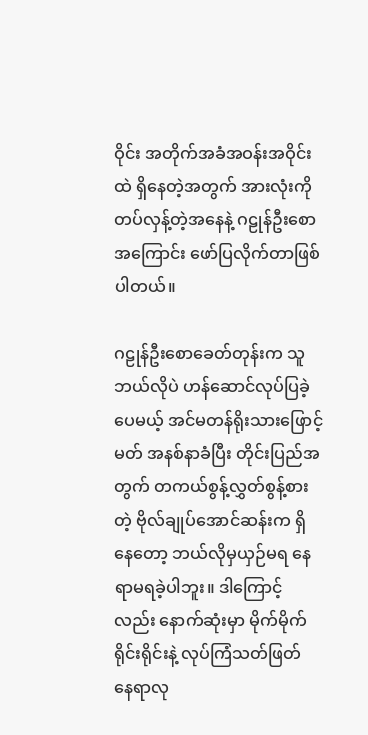ဝိုင်း အတိုက်အခံအဝန်းအဝိုင်းထဲ ရှိနေတဲ့အတွက် အားလုံးကို တပ်လှန့်တဲ့အနေနဲ့ ဂဠုန်ဦးစောအကြောင်း ဖော်ပြလိုက်တာဖြစ်ပါတယ်။

ဂဠုန်ဦးစောခေတ်တုန်းက သူဘယ်လိုပဲ ဟန်ဆောင်လုပ်ပြခဲ့ပေမယ့် အင်မတန်ရိုးသားဖြောင့်မတ် အနစ်နာခံပြီး တိုင်းပြည်အတွက် တကယ်စွန့်လွှတ်စွန့်စားတဲ့ ဗိုလ်ချုပ်အောင်ဆန်းက ရှိနေတော့ ဘယ်လိုမှယှဉ်မရ နေရာမရခဲ့ပါဘူး။ ဒါကြောင့်လည်း နောက်ဆုံးမှာ မိုက်မိုက်ရိုင်းရိုင်းနဲ့ လုပ်ကြံသတ်ဖြတ် နေရာလု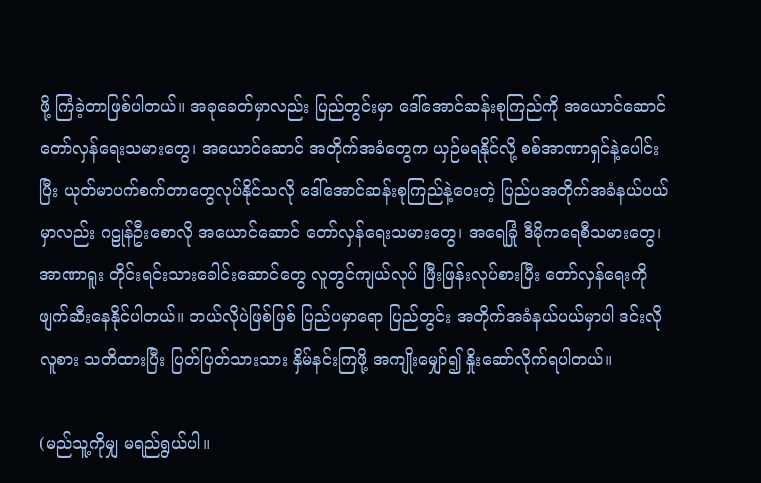ဖို့ ကြံခဲ့တာဖြစ်ပါတယ်။ အခုခေတ်မှာလည်း ပြည်တွင်းမှာ ဒေါ်အောင်ဆန်းစုကြည်ကို အယောင်ဆောင်တော်လှန်ရေးသမားတွေ၊ အယောင်ဆောင် အတိုက်အခံတွေက ယှဉ်မရနိုင်လို့ စစ်အာဏာရှင်နဲ့ပေါင်းပြီး ယုတ်မာပက်စက်တာတွေလုပ်နိုင်သလို ဒေါ်အောင်ဆန်းစုကြည်နဲ့ဝေးတဲ့ ပြည်ပအတိုက်အခံနယ်ပယ်မှာလည်း ဂဠုန်ဦးစောလို အယောင်ဆောင် တော်လှန်ရေးသမားတွေ၊ အရေခြုံ ဒီမိုကရေစီသမားတွေ၊ အာဏာရူး တိုင်းရင်းသားခေါင်းဆောင်တွေ လူတွင်ကျယ်လုပ် ဖြီးဖြန်းလုပ်စားပြီး တော်လှန်ရေးကို ဖျက်ဆီးနေနိုင်ပါတယ်။ ဘယ်လိုပဲဖြစ်ဖြစ် ပြည်ပမှာရော ပြည်တွင်း အတိုက်အခံနယ်ပယ်မှာပါ ဒင်းလိုလူစား သတိထားပြီး ပြတ်ပြတ်သားသား နှိမ်နင်းကြဖို့ အကျိုးမျှော်၍ နှိုးဆော်လိုက်ရပါတယ်။

(မည်သူ့ကိုမျှ မရည်ရွယ်ပါ။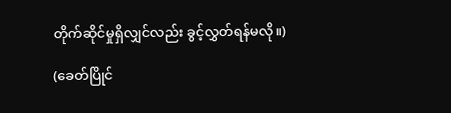တိုက်ဆိုင်မှုရှိလျှင်လည်း ခွင့်လွှတ်ရန်မလို။)

(ခေတ်ပြိုင်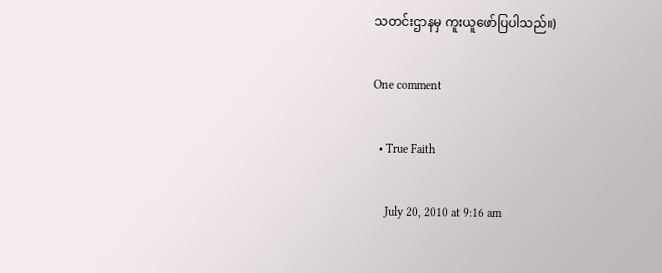သတင်းဌာနမှ ကူးယူဖော်ပြပါသည်။)

One comment

  • True Faith

    July 20, 2010 at 9:16 am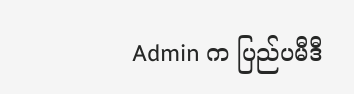Admin က ပြည်ပမီဒီ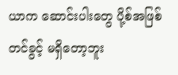ယာက ဆောင်းပါးတွေ ပို့စ်အဖြစ်တင်ခွင့် မရှိတော့ဘူး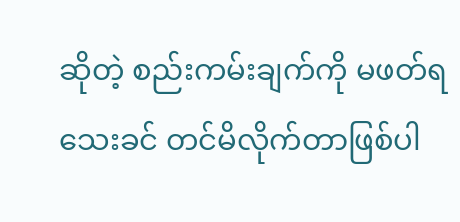ဆိုတဲ့ စည်းကမ်းချက်ကို မဖတ်ရသေးခင် တင်မိလိုက်တာဖြစ်ပါ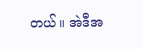တယ်။ အဲဒီအ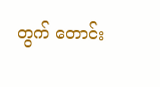တွက် တောင်း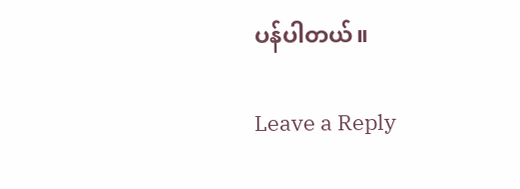ပန်ပါတယ်။

Leave a Reply